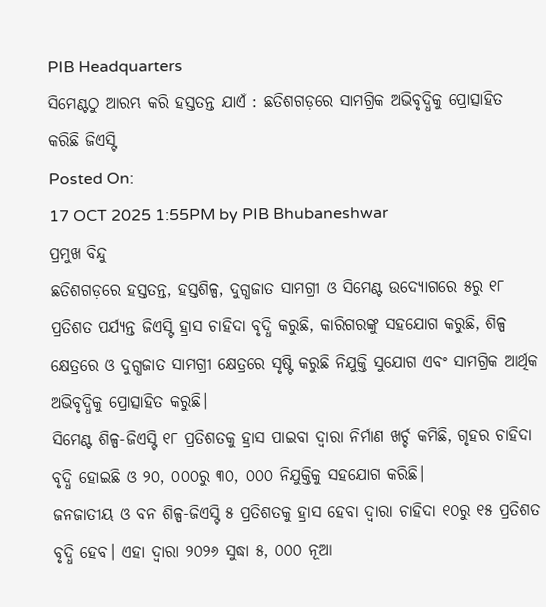PIB Headquarters
ସିମେଣ୍ଟଠୁ ଆରମ୍ଭ କରି ହସ୍ତତନ୍ତ ଯାଏଁ : ଛତିଶଗଡ଼ରେ ସାମଗ୍ରିକ ଅଭିବୃଦ୍ଧିକୁ ପ୍ରୋତ୍ସାହିତ କରିଛି ଜିଏସ୍ଟି
Posted On:
17 OCT 2025 1:55PM by PIB Bhubaneshwar
ପ୍ରମୁଖ ବିନ୍ଦୁ
ଛତିଶଗଡ଼ରେ ହସ୍ତତନ୍ତ, ହସ୍ତଶିଳ୍ପ, ଦୁଗ୍ଧଜାତ ସାମଗ୍ରୀ ଓ ସିମେଣ୍ଟ ଉଦ୍ୟୋଗରେ ୫ରୁ ୧୮ ପ୍ରତିଶତ ପର୍ଯ୍ୟନ୍ତ ଜିଏସ୍ଟି ହ୍ରାସ ଚାହିଦା ବୃଦ୍ଧି କରୁଛି, କାରିଗରଙ୍କୁ ସହଯୋଗ କରୁଛି, ଶିଳ୍ପ କ୍ଷେତ୍ରରେ ଓ ଦୁଗ୍ଧଜାତ ସାମଗ୍ରୀ କ୍ଷେତ୍ରରେ ସୃଷ୍ଟି କରୁଛି ନିଯୁକ୍ତି ସୁଯୋଗ ଏବଂ ସାମଗ୍ରିକ ଆର୍ଥିକ ଅଭିବୃଦ୍ଧିକୁ ପ୍ରୋତ୍ସାହିତ କରୁଛି।
ସିମେଣ୍ଟ ଶିଳ୍ପ-ଜିଏସ୍ଟି ୧୮ ପ୍ରତିଶତକୁ ହ୍ରାସ ପାଇବା ଦ୍ୱାରା ନିର୍ମାଣ ଖର୍ଚ୍ଚ କମିଛି, ଗୃହର ଚାହିଦା ବୃଦ୍ଧି ହୋଇଛି ଓ ୨୦, ୦୦୦ରୁ ୩୦, ୦୦୦ ନିଯୁକ୍ତିକୁ ସହଯୋଗ କରିଛି।
ଜନଜାତୀୟ ଓ ବନ ଶିଳ୍ପ-ଜିଏସ୍ଟି ୫ ପ୍ରତିଶତକୁ ହ୍ରାସ ହେବା ଦ୍ୱାରା ଚାହିଦା ୧୦ରୁ ୧୫ ପ୍ରତିଶତ ବୃଦ୍ଧି ହେବ। ଏହା ଦ୍ୱାରା ୨୦୨୬ ସୁଦ୍ଧା ୫, ୦୦୦ ନୂଆ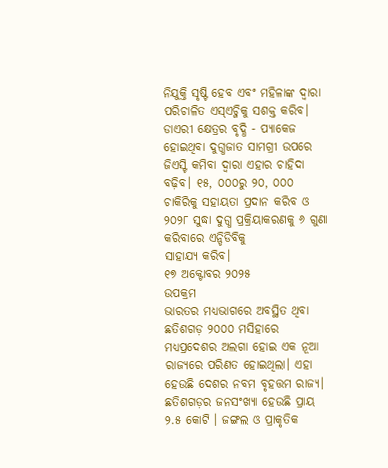ନିଯୁକ୍ତି ସୃଷ୍ଟି ହେବ ଏବଂ ମହିଳାଙ୍କ ଦ୍ୱାରା ପରିଚାଳିତ ଏସ୍ଏଚ୍ଜିକୁ ସଶକ୍ତ କରିବ।
ଡାଏରୀ କ୍ଷେତ୍ରର ବୃଦ୍ଧି - ପ୍ୟାକେଜ ହୋଇଥିବା ଦୁଗ୍ଧଜାତ ସାମଗ୍ରୀ ଉପରେ ଜିଏସ୍ଟି କମିବା ଦ୍ୱାରା ଏହାର ଚାହିଦା ବଢ଼ିବ। ୧୫, ୦୦୦ରୁ ୨୦, ୦୦୦ ଚାକିରିକୁ ସହାୟତା ପ୍ରଦାନ କରିବ ଓ ୨୦୨୮ ସୁଦ୍ଧା ଦୁଗ୍ଧ ପ୍ରକ୍ରିୟାକରଣକୁ ୬ ଗୁଣା କରିବାରେ ଏନ୍ଡିଡିବିକୁ
ସାହାଯ୍ୟ କରିବ।
୧୭ ଅକ୍ଟୋବର ୨୦୨୫
ଉପକ୍ରମ
ଭାରତର ମଧ୍ୟଭାଗରେ ଅବସ୍ଥିତ ଥିବା ଛତିଶଗଡ଼ ୨୦୦୦ ମସିହାରେ ମଧ୍ୟପ୍ରଦେଶର ଅଲଗା ହୋଇ ଏକ ନୂଆ ରାଜ୍ୟରେ ପରିଣତ ହୋଇଥିଲା। ଏହା ହେଉଛି ଦେଶର ନବମ ବୃହତ୍ତମ ରାଜ୍ୟ। ଛତିଶଗଡ଼ର ଜନସଂଖ୍ୟା ହେଉଛି ପ୍ରାୟ ୨.୫ କୋଟି । ଜଙ୍ଗଲ ଓ ପ୍ରାକୃତିକ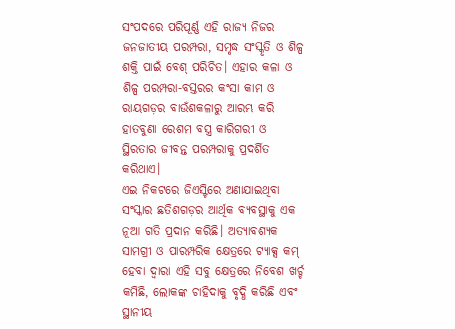ସଂପଦରେ ପରିପୂର୍ଣ୍ଣ ଏହି ରାଜ୍ୟ ନିଜର ଜନଜାତୀୟ ପରମ୍ପରା, ସମୃଦ୍ଧ ସଂସ୍କୃତି ଓ ଶିଳ୍ପ ଶକ୍ତି ପାଇଁ ବେଶ୍ ପରିଚିତ। ଏହାର କଳା ଓ ଶିଳ୍ପ ପରମ୍ପରା-ବସ୍ତରର କଂସା କାମ ଓ ରାୟଗଡ଼ର ବାଉଁଶକଳାରୁ ଆରମ୍ଭ କରି ହାତବୁଣା ରେଶମ ବସ୍ତ୍ର କାରିଗରୀ ଓ ସ୍ଥିରତାର ଜୀବନ୍ତ ପରମ୍ପରାକୁ ପ୍ରଦର୍ଶିତ କରିଥାଏ।
ଏଇ ନିକଟରେ ଜିଏସ୍ଟିରେ ଅଣାଯାଇଥିବା ସଂସ୍କାର ଛତିଶଗଡ଼ର ଆର୍ଥିକ ବ୍ୟବସ୍ଥାକୁ ଏକ ନୂଆ ଗତି ପ୍ରଦାନ କରିଛି। ଅତ୍ୟାବଶ୍ୟକ ସାମଗ୍ରୀ ଓ ପାରମ୍ପରିକ କ୍ଷେତ୍ରରେ ଟ୍ୟାକ୍ସ କମ୍ ହେବା ଦ୍ୱାରା ଏହି ସବୁ କ୍ଷେତ୍ରରେ ନିବେଶ ଖର୍ଚ୍ଚ କମିଛି, ଲୋକଙ୍କ ଚାହିଦାକୁ ବୃଦ୍ଧି କରିଛି ଏବଂ ସ୍ଥାନୀୟ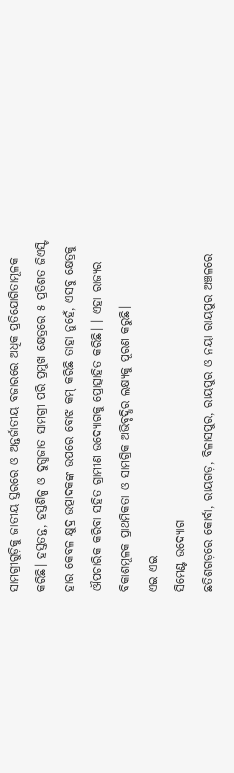ସାମଗ୍ରୀଗୁଡ଼ିକୁ ଜାତୀୟ ସ୍ତରରେ ଓ ଅନ୍ତର୍ଜାତୀୟ ବଜାରରେ ଅଧିକ ପ୍ରତିଯୋଗିତାମୂଳକ କରିଛି। ହସ୍ତତନ୍ତ, ହସ୍ତଶିଳ୍ପ ଓ ଦୁଗ୍ଧଜାତ ସାମଗ୍ରୀ ପରି ପ୍ରମୁଖ କ୍ଷେତ୍ରରେ ୫ ପ୍ରତିଶତ ଜିଏସ୍ଟି ହାର କେବଳ କ୍ଷୁଦ୍ର ଉତ୍ପାଦକଙ୍କ ଉପରେ ବୋଝ କମ୍ କରିଛି ତାହା ନୁହେଁ, ଏସବୁ କ୍ଷେତ୍ରକୁ ଔପଚାରିକ କରିବା ସହିତ ଗ୍ରାମୀଣ ଉଦ୍ୟୋଗକୁ ପ୍ରୋତ୍ସାହିତ କରିଛି। । ଏହା ରାଜ୍ୟର ବିକାଶମୂଳକ ପ୍ରାଥମିକତା ଓ ସାମଗ୍ରିକ ଅଭିବୃଦ୍ଧିର ଲକ୍ଷ୍ୟକୁ ପୂରଣ କରୁଛି।
ଏଇ ଏଇ
ସିମେଣ୍ଟ ଉଦ୍ୟୋଗ
ଛତିଶଗଡ଼ରେ କୋର୍ବା, ରାୟଗଡ଼, ବିଳାସପୁର, ରାୟପୁର ଓ ନୟା ରାୟପୁର ଅଞ୍ଚଳରେ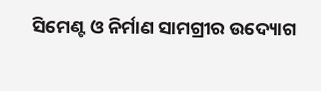ସିମେଣ୍ଟ ଓ ନିର୍ମାଣ ସାମଗ୍ରୀର ଉଦ୍ୟୋଗ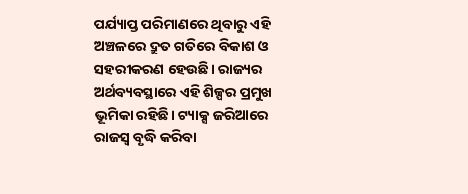ପର୍ଯ୍ୟାପ୍ତ ପରିମାଣରେ ଥିବାରୁ ଏହି ଅଞ୍ଚଳରେ ଦ୍ରୁତ ଗତିରେ ବିକାଶ ଓ ସହରୀକରଣ ହେଉଛି। ରାଜ୍ୟର ଅର୍ଥବ୍ୟବସ୍ଥାରେ ଏହି ଶିଳ୍ପର ପ୍ରମୁଖ ଭୂମିକା ରହିଛି। ଟ୍ୟାକ୍ସ ଜରିଆରେ ରାଜସ୍ୱ ବୃଦ୍ଧି କରିବା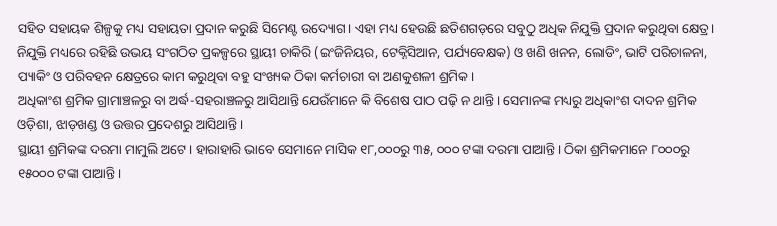ସହିତ ସହାୟକ ଶିଳ୍ପକୁ ମଧ୍ୟ ସହାୟତା ପ୍ରଦାନ କରୁଛି ସିମେଣ୍ଟ ଉଦ୍ୟୋଗ। ଏହା ମଧ୍ୟ ହେଉଛି ଛତିଶଗଡ଼ରେ ସବୁଠୁ ଅଧିକ ନିଯୁକ୍ତି ପ୍ରଦାନ କରୁଥିବା କ୍ଷେତ୍ର।
ନିଯୁକ୍ତି ମଧ୍ୟରେ ରହିଛି ଉଭୟ ସଂଗଠିତ ପ୍ରକଳ୍ପରେ ସ୍ଥାୟୀ ଚାକିରି (ଇଂଜିନିୟର, ଟେକ୍ନିସିଆନ, ପର୍ଯ୍ୟବେକ୍ଷକ) ଓ ଖଣି ଖନନ, ଲୋଡିଂ, ଭାଟି ପରିଚାଳନା, ପ୍ୟାକିଂ ଓ ପରିବହନ କ୍ଷେତ୍ରରେ କାମ କରୁଥିବା ବହୁ ସଂଖ୍ୟକ ଠିକା କର୍ମଚାରୀ ବା ଅଣକୁଶଳୀ ଶ୍ରମିକ।
ଅଧିକାଂଶ ଶ୍ରମିକ ଗ୍ରାମାଞ୍ଚଳରୁ ବା ଅର୍ଦ୍ଧ-ସହରାଞ୍ଚଳରୁ ଆସିଥାନ୍ତି ଯେଉଁମାନେ କି ବିଶେଷ ପାଠ ପଢ଼ି ନ ଥାନ୍ତି। ସେମାନଙ୍କ ମଧ୍ୟରୁ ଅଧିକାଂଶ ଦାଦନ ଶ୍ରମିକ ଓଡ଼ିଶା, ଝାଡ଼ଖଣ୍ଡ ଓ ଉତ୍ତର ପ୍ରଦେଶରୁ ଆସିଥାନ୍ତି।
ସ୍ଥାୟୀ ଶ୍ରମିକଙ୍କ ଦରମା ମାମୁଲି ଅଟେ। ହାରାହାରି ଭାବେ ସେମାନେ ମାସିକ ୧୮,୦୦୦ରୁ ୩୫, ୦୦୦ ଟଙ୍କା ଦରମା ପାଆନ୍ତି। ଠିକା ଶ୍ରମିକମାନେ ୮୦୦୦ରୁ ୧୫୦୦୦ ଟଙ୍କା ପାଆନ୍ତି।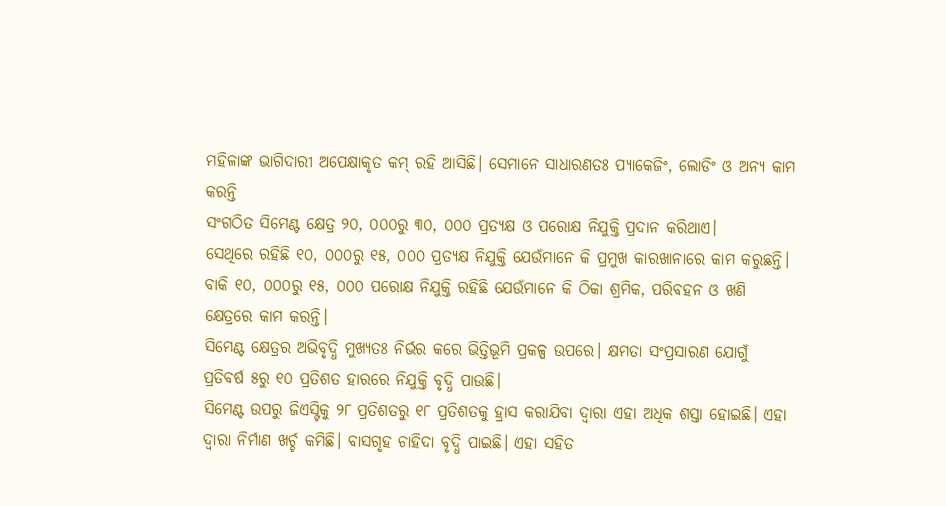ମହିଳାଙ୍କ ଭାଗିଦାରୀ ଅପେକ୍ଷାକୃତ କମ୍ ରହି ଆସିଛି। ସେମାନେ ସାଧାରଣତଃ ପ୍ୟାକେଜିଂ, ଲୋଡିଂ ଓ ଅନ୍ୟ କାମ କରନ୍ତି
ସଂଗଠିତ ସିମେଣ୍ଟ କ୍ଷେତ୍ର ୨୦, ୦୦୦ରୁ ୩୦, ୦୦୦ ପ୍ରତ୍ୟକ୍ଷ ଓ ପରୋକ୍ଷ ନିଯୁକ୍ତି ପ୍ରଦାନ କରିଥାଏ।
ସେଥିରେ ରହିଛି ୧୦, ୦୦୦ରୁ ୧୫, ୦୦୦ ପ୍ରତ୍ୟକ୍ଷ ନିଯୁକ୍ତି ଯେଉଁମାନେ କି ପ୍ରମୁଖ କାରଖାନାରେ କାମ କରୁଛନ୍ତି। ବାକି ୧୦, ୦୦୦ରୁ ୧୫, ୦୦୦ ପରୋକ୍ଷ ନିଯୁକ୍ତି ରହିଛି ଯେଉଁମାନେ କି ଠିକା ଶ୍ରମିକ, ପରିବହନ ଓ ଖଣି କ୍ଷେତ୍ରରେ କାମ କରନ୍ତି।
ସିମେଣ୍ଟ କ୍ଷେତ୍ରର ଅଭିବୃଦ୍ଧି ମୁଖ୍ୟତଃ ନିର୍ଭର କରେ ଭିତ୍ତିଭୂମି ପ୍ରକଳ୍ପ ଉପରେ। କ୍ଷମତା ସଂପ୍ରସାରଣ ଯୋଗୁଁ ପ୍ରତିବର୍ଷ ୫ରୁ ୧୦ ପ୍ରତିଶତ ହାରରେ ନିଯୁକ୍ତି ବୃଦ୍ଧି ପାଉଛି।
ସିମେଣ୍ଟ ଉପରୁ ଜିଏସ୍ଟିକୁ ୨୮ ପ୍ରତିଶତରୁ ୧୮ ପ୍ରତିଶତକୁ ହ୍ରାସ କରାଯିବା ଦ୍ୱାରା ଏହା ଅଧିକ ଶସ୍ତା ହୋଇଛି। ଏହା ଦ୍ୱାରା ନିର୍ମାଣ ଖର୍ଚ୍ଚ କମିଛି। ବାସଗୃହ ଚାହିଦା ବୃଦ୍ଧି ପାଇଛି। ଏହା ସହିତ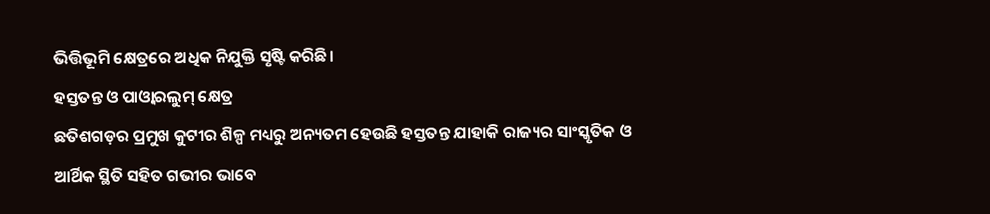ଭିତ୍ତିଭୂମି କ୍ଷେତ୍ରରେ ଅଧିକ ନିଯୁକ୍ତି ସୃଷ୍ଟି କରିଛି।
ହସ୍ତତନ୍ତ ଓ ପାଓ୍ୱାରଲୁମ୍ କ୍ଷେତ୍ର
ଛତିଶଗଡ଼ର ପ୍ରମୁଖ କୁଟୀର ଶିଳ୍ପ ମଧ୍ୟରୁ ଅନ୍ୟତମ ହେଉଛି ହସ୍ତତନ୍ତ ଯାହାକି ରାଜ୍ୟର ସାଂସ୍କୃତିକ ଓ ଆର୍ଥିକ ସ୍ଥିତି ସହିତ ଗଭୀର ଭାବେ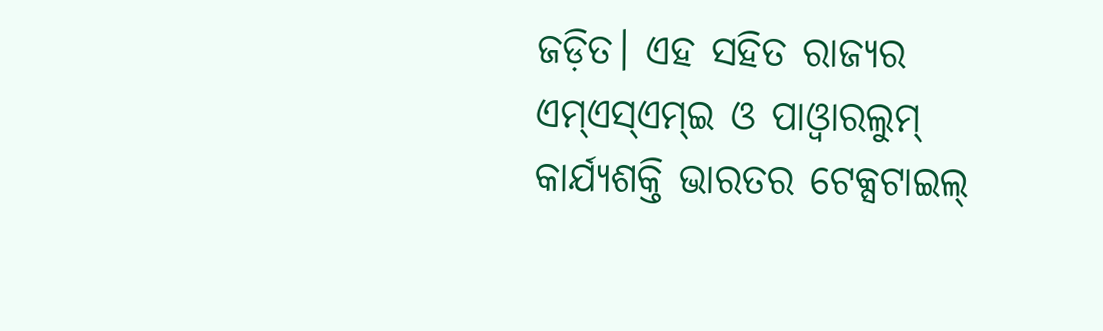ଜଡ଼ିତ। ଏହ ସହିତ ରାଜ୍ୟର ଏମ୍ଏସ୍ଏମ୍ଇ ଓ ପାଓ୍ୱାରଲୁମ୍ କାର୍ଯ୍ୟଶକ୍ତି ଭାରତର ଟେକ୍ସଟାଇଲ୍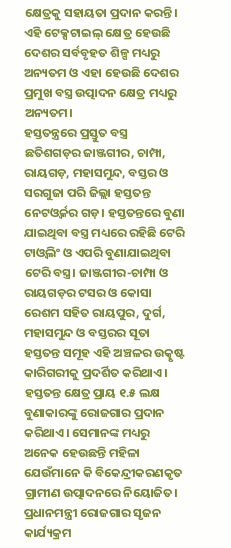କ୍ଷେତ୍ରକୁ ସହାୟତା ପ୍ରଦାନ କରନ୍ତି। ଏହି ଟେକ୍ସଟାଇଲ୍ କ୍ଷେତ୍ର ହେଉଛି ଦେଶର ସର୍ବବୃହତ ଶିଳ୍ପ ମଧ୍ୟରୁ ଅନ୍ୟତମ ଓ ଏହା ହେଉଛି ଦେଶର ପ୍ରମୁଖ ବସ୍ତ୍ର ଉତ୍ପାଦନ କ୍ଷେତ୍ର ମଧ୍ୟରୁ ଅନ୍ୟତମ।
ହସ୍ତତନ୍ତ୍ରରେ ପ୍ରସ୍ତୁତ ବସ୍ତ୍ର
ଛତିଶଗଡ଼ର ଜାଞ୍ଜଗୀର, ଚାମ୍ପା, ରାୟଗଡ଼, ମହାସମୁନ୍ଦ, ବସ୍ତର ଓ ସରଗୁଜା ପରି ଜିଲ୍ଲା ହସ୍ତତନ୍ତ ନେଟଓ୍ୱର୍କର ଗଡ଼। ହସ୍ତତନ୍ତରେ ବୁଣା ଯାଇଥିବା ବସ୍ତ୍ର ମଧ୍ୟରେ ରହିଛି ଟେରି ଟାଓ୍ୱଲିଂ ଓ ଏପରି ବୁଣାଯାଇଥିବା ଟେରି ବସ୍ତ୍ର। ଜାଞ୍ଜଗୀର-ଚାମ୍ପା ଓ ରାୟଗଡ଼ର ଟସର ଓ କୋସା ରେଶମ ସହିତ ରାୟପୁର, ଦୁର୍ଗ, ମହାସମୁନ୍ଦ ଓ ବସ୍ତରର ସୂତା ହସ୍ତତନ୍ତ ସମୂହ ଏହି ଅଞ୍ଚଳର ଉତ୍କୃଷ୍ଟ କାରିଗରୀକୁ ପ୍ରଦର୍ଶିତ କରିଥାଏ।
ହସ୍ତତନ୍ତ କ୍ଷେତ୍ର ପ୍ରାୟ ୧.୫ ଲକ୍ଷ ବୁଣାକାରଙ୍କୁ ରୋଜଗାର ପ୍ରଦାନ କରିଥାଏ। ସେମାନଙ୍କ ମଧ୍ୟରୁ ଅନେକ ହେଉଛନ୍ତି ମହିଳା ଯେଉଁମାନେ କି ବିକେନ୍ଦ୍ରୀକରଣକୃତ ଗ୍ରାମୀଣ ଉତ୍ପାଦନରେ ନିୟୋଜିତ।
ପ୍ରଧାନମନ୍ତ୍ରୀ ରୋଜଗାର ସୃଜନ କାର୍ଯ୍ୟକ୍ରମ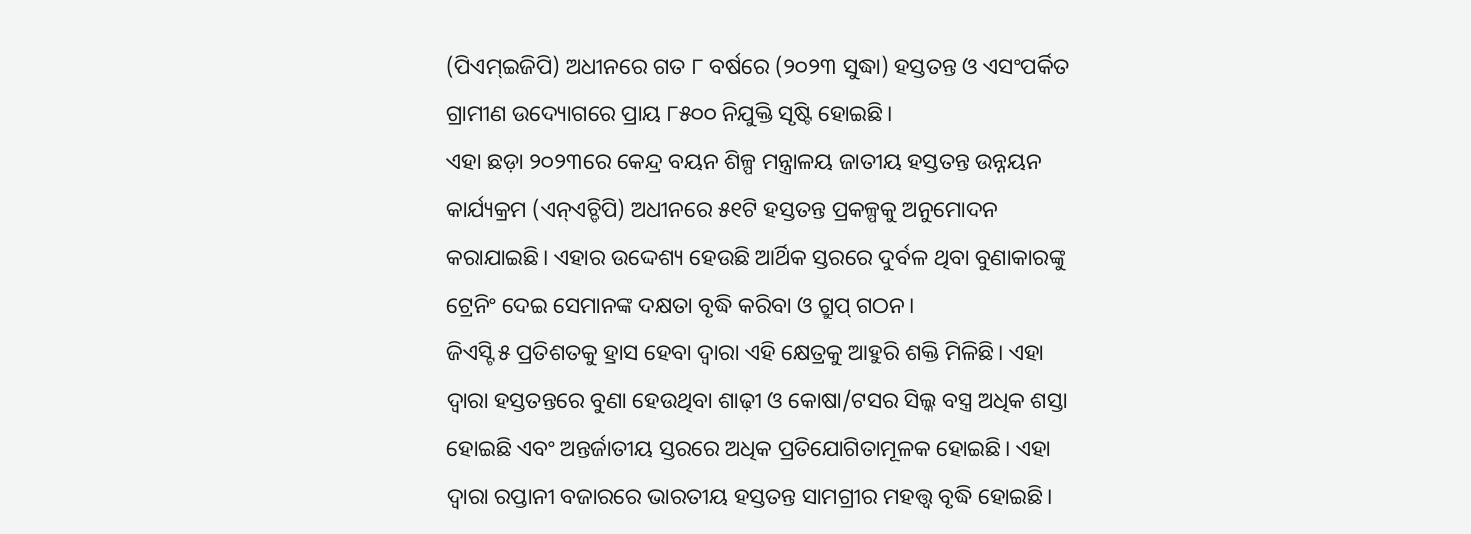(ପିଏମ୍ଇଜିପି) ଅଧୀନରେ ଗତ ୮ ବର୍ଷରେ (୨୦୨୩ ସୁଦ୍ଧା) ହସ୍ତତନ୍ତ ଓ ଏସଂପର୍କିତ ଗ୍ରାମୀଣ ଉଦ୍ୟୋଗରେ ପ୍ରାୟ ୮୫୦୦ ନିଯୁକ୍ତି ସୃଷ୍ଟି ହୋଇଛି।
ଏହା ଛଡ଼ା ୨୦୨୩ରେ କେନ୍ଦ୍ର ବୟନ ଶିଳ୍ପ ମନ୍ତ୍ରାଳୟ ଜାତୀୟ ହସ୍ତତନ୍ତ ଉନ୍ନୟନ କାର୍ଯ୍ୟକ୍ରମ (ଏନ୍ଏଚ୍ଡିପି) ଅଧୀନରେ ୫୧ଟି ହସ୍ତତନ୍ତ ପ୍ରକଳ୍ପକୁ ଅନୁମୋଦନ କରାଯାଇଛି। ଏହାର ଉଦ୍ଦେଶ୍ୟ ହେଉଛି ଆର୍ଥିକ ସ୍ତରରେ ଦୁର୍ବଳ ଥିବା ବୁଣାକାରଙ୍କୁ ଟ୍ରେନିଂ ଦେଇ ସେମାନଙ୍କ ଦକ୍ଷତା ବୃଦ୍ଧି କରିବା ଓ ଗ୍ରୁପ୍ ଗଠନ।
ଜିଏସ୍ଟି ୫ ପ୍ରତିଶତକୁ ହ୍ରାସ ହେବା ଦ୍ୱାରା ଏହି କ୍ଷେତ୍ରକୁ ଆହୁରି ଶକ୍ତି ମିଳିଛି। ଏହା ଦ୍ୱାରା ହସ୍ତତନ୍ତରେ ବୁଣା ହେଉଥିବା ଶାଢ଼ୀ ଓ କୋଷା/ଟସର ସିଲ୍କ ବସ୍ତ୍ର ଅଧିକ ଶସ୍ତା ହୋଇଛି ଏବଂ ଅନ୍ତର୍ଜାତୀୟ ସ୍ତରରେ ଅଧିକ ପ୍ରତିଯୋଗିତାମୂଳକ ହୋଇଛି। ଏହା ଦ୍ୱାରା ରପ୍ତାନୀ ବଜାରରେ ଭାରତୀୟ ହସ୍ତତନ୍ତ ସାମଗ୍ରୀର ମହତ୍ତ୍ୱ ବୃଦ୍ଧି ହୋଇଛି।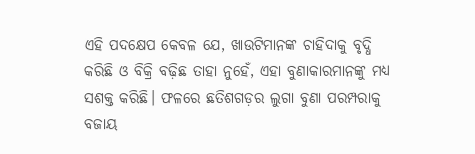ଏହି ପଦକ୍ଷେପ କେବଳ ଯେ, ଖାଉଟିମାନଙ୍କ ଚାହିଦାକୁ ବୃଦ୍ଧି କରିଛି ଓ ବିକ୍ରି ବଢ଼ିଛ ତାହା ନୁହେଁ, ଏହା ବୁଣାକାରମାନଙ୍କୁ ମଧ୍ୟ ସଶକ୍ତ କରିଛି। ଫଳରେ ଛତିଶଗଡ଼ର ଲୁଗା ବୁଣା ପରମ୍ପରାକୁ ବଜାୟ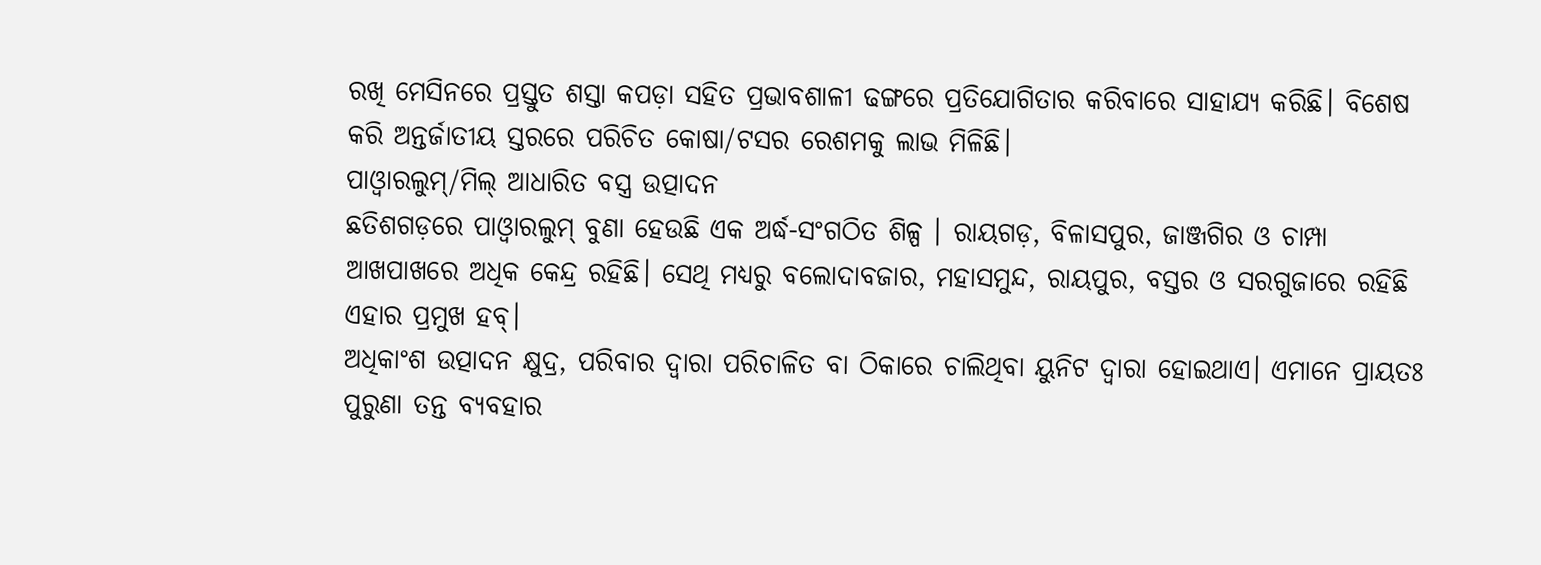ରଖି ମେସିନରେ ପ୍ରସ୍ତୁତ ଶସ୍ତା କପଡ଼ା ସହିତ ପ୍ରଭାବଶାଳୀ ଢଙ୍ଗରେ ପ୍ରତିଯୋଗିତାର କରିବାରେ ସାହାଯ୍ୟ କରିଛି। ବିଶେଷ କରି ଅନ୍ତର୍ଜାତୀୟ ସ୍ତରରେ ପରିଚିତ କୋଷା/ଟସର ରେଶମକୁ ଲାଭ ମିଳିଛି।
ପାଓ୍ୱାରଲୁମ୍/ମିଲ୍ ଆଧାରିତ ବସ୍ତ୍ର ଉତ୍ପାଦନ
ଛତିଶଗଡ଼ରେ ପାଓ୍ୱାରଲୁମ୍ ବୁଣା ହେଉଛି ଏକ ଅର୍ଦ୍ଧ-ସଂଗଠିତ ଶିଳ୍ପ । ରାୟଗଡ଼, ବିଳାସପୁର, ଜାଞ୍ଜଗିର ଓ ଚାମ୍ପା ଆଖପାଖରେ ଅଧିକ କେନ୍ଦ୍ର ରହିଛି। ସେଥି ମଧ୍ୟରୁ ବଲୋଦାବଜାର, ମହାସମୁନ୍ଦ, ରାୟପୁର, ବସ୍ତର ଓ ସରଗୁଜାରେ ରହିଛି ଏହାର ପ୍ରମୁଖ ହବ୍।
ଅଧିକାଂଶ ଉତ୍ପାଦନ କ୍ଷୁଦ୍ର, ପରିବାର ଦ୍ୱାରା ପରିଚାଳିତ ବା ଠିକାରେ ଚାଲିଥିବା ୟୁନିଟ ଦ୍ୱାରା ହୋଇଥାଏ। ଏମାନେ ପ୍ରାୟତଃ ପୁରୁଣା ତନ୍ତ ବ୍ୟବହାର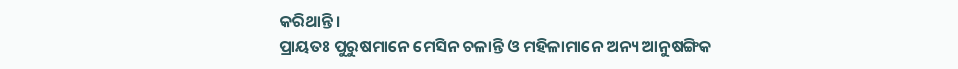କରିଥାନ୍ତି।
ପ୍ରାୟତଃ ପୁରୁଷମାନେ ମେସିନ ଚଳାନ୍ତି ଓ ମହିଳାମାନେ ଅନ୍ୟ ଆନୁଷଙ୍ଗିକ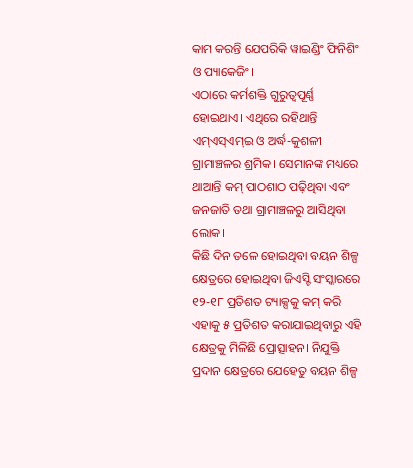କାମ କରନ୍ତି ଯେପରିକି ୱାଇଣ୍ଡିଂ ଫିନିଶିଂ ଓ ପ୍ୟାକେଜିଂ।
ଏଠାରେ କର୍ମଶକ୍ତି ଗୁରୁତ୍ୱପୂର୍ଣ୍ଣ ହୋଇଥାଏ। ଏଥିରେ ରହିଥାନ୍ତି ଏମ୍ଏସ୍ଏମ୍ଇ ଓ ଅର୍ଦ୍ଧ-କୁଶଳୀ ଗ୍ରାମାଞ୍ଚଳର ଶ୍ରମିକ। ସେମାନଙ୍କ ମଧ୍ୟରେ ଥାଆନ୍ତି କମ୍ ପାଠଶାଠ ପଢ଼ିଥିବା ଏବଂ ଜନଜାତି ତଥା ଗ୍ରାମାଞ୍ଚଳରୁ ଆସିଥିବା ଲୋକ।
କିଛି ଦିନ ତଳେ ହୋଇଥିବା ବୟନ ଶିଳ୍ପ କ୍ଷେତ୍ରରେ ହୋଇଥିବା ଜିଏସ୍ଟି ସଂସ୍କାରରେ ୧୨-୧୮ ପ୍ରତିଶତ ଟ୍ୟାକ୍ସକୁ କମ୍ କରି ଏହାକୁ ୫ ପ୍ରତିଶତ କରାଯାଇଥିବାରୁ ଏହି କ୍ଷେତ୍ରକୁ ମିଳିଛି ପ୍ରୋତ୍ସାହନ। ନିଯୁକ୍ତି ପ୍ରଦାନ କ୍ଷେତ୍ରରେ ଯେହେତୁ ବୟନ ଶିଳ୍ପ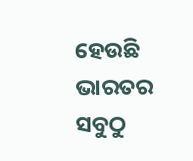ହେଉଛି ଭାରତର ସବୁଠୁ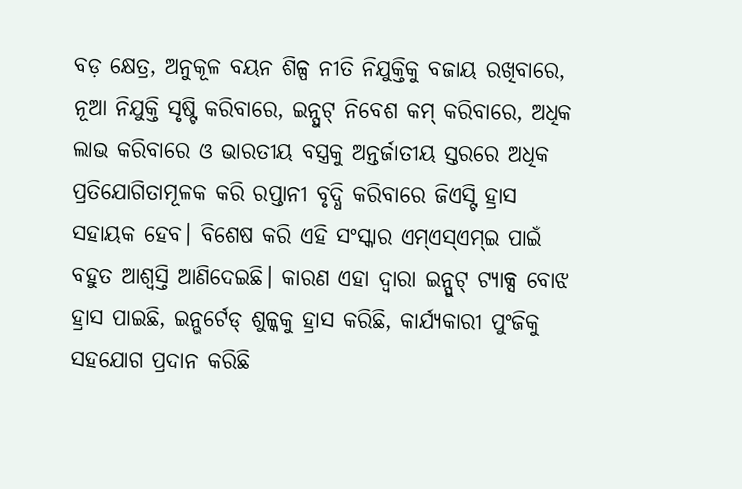ବଡ଼ କ୍ଷେତ୍ର, ଅନୁକୂଳ ବୟନ ଶିଳ୍ପ ନୀତି ନିଯୁକ୍ତିକୁ ବଜାୟ ରଖିବାରେ, ନୂଆ ନିଯୁକ୍ତି ସୃଷ୍ଟି କରିବାରେ, ଇନ୍ପୁଟ୍ ନିବେଶ କମ୍ କରିବାରେ, ଅଧିକ ଲାଭ କରିବାରେ ଓ ଭାରତୀୟ ବସ୍ତ୍ରକୁ ଅନ୍ତର୍ଜାତୀୟ ସ୍ତରରେ ଅଧିକ ପ୍ରତିଯୋଗିତାମୂଳକ କରି ରପ୍ତାନୀ ବୃଦ୍ଧି କରିବାରେ ଜିଏସ୍ଟି ହ୍ରାସ ସହାୟକ ହେବ। ବିଶେଷ କରି ଏହି ସଂସ୍କାର ଏମ୍ଏସ୍ଏମ୍ଇ ପାଇଁ ବହୁତ ଆଶ୍ୱସ୍ତି ଆଣିଦେଇଛି। କାରଣ ଏହା ଦ୍ୱାରା ଇନ୍ପୁଟ୍ ଟ୍ୟାକ୍ସ ବୋଝ ହ୍ରାସ ପାଇଛି, ଇନ୍ଭର୍ଟେଡ୍ ଶୁଳ୍କକୁ ହ୍ରାସ କରିଛି, କାର୍ଯ୍ୟକାରୀ ପୁଂଜିକୁ ସହଯୋଗ ପ୍ରଦାନ କରିଛି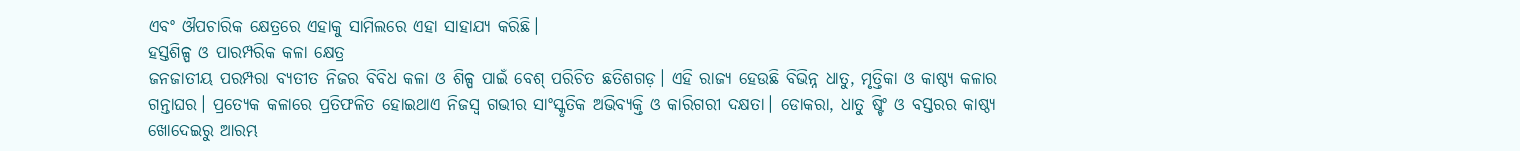ଏବଂ ଔପଚାରିକ କ୍ଷେତ୍ରରେ ଏହାକୁ ସାମିଲରେ ଏହା ସାହାଯ୍ୟ କରିଛି।
ହସ୍ତଶିଳ୍ପ ଓ ପାରମ୍ପରିକ କଳା କ୍ଷେତ୍ର
ଜନଜାତୀୟ ପରମ୍ପରା ବ୍ୟତୀତ ନିଜର ବିବିଧ କଳା ଓ ଶିଳ୍ପ ପାଇଁ ବେଶ୍ ପରିଚିତ ଛତିଶଗଡ଼। ଏହି ରାଜ୍ୟ ହେଉଛି ବିଭିନ୍ନ ଧାତୁ, ମୃତ୍ତିକା ଓ କାଷ୍ଠ୍ୟ କଳାର ଗନ୍ତାଘର। ପ୍ରତ୍ୟେକ କଳାରେ ପ୍ରତିଫଳିତ ହୋଇଥାଏ ନିଜସ୍ୱ ଗଭୀର ସାଂସ୍କୃତିକ ଅଭିବ୍ୟକ୍ତି ଓ କାରିଗରୀ ଦକ୍ଷତା। ଡୋକରା, ଧାତୁ ଷ୍ଟିଂ ଓ ବସ୍ତରର କାଷ୍ଠ୍ୟ ଖୋଦେଇରୁ ଆରମ୍ଭ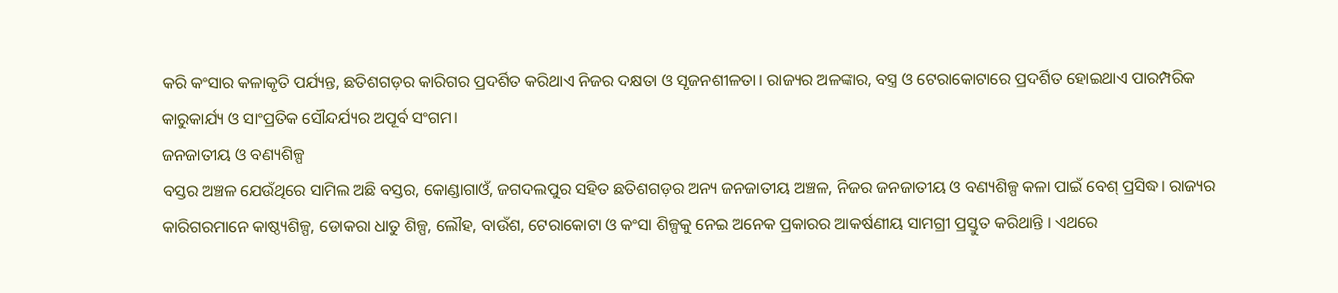କରି କଂସାର କଳାକୃତି ପର୍ଯ୍ୟନ୍ତ, ଛତିଶଗଡ଼ର କାରିଗର ପ୍ରଦର୍ଶିତ କରିଥାଏ ନିଜର ଦକ୍ଷତା ଓ ସୃଜନଶୀଳତା। ରାଜ୍ୟର ଅଳଙ୍କାର, ବସ୍ତ୍ର ଓ ଟେରାକୋଟାରେ ପ୍ରଦର୍ଶିତ ହୋଇଥାଏ ପାରମ୍ପରିକ କାରୁକାର୍ଯ୍ୟ ଓ ସାଂପ୍ରତିକ ସୌନ୍ଦର୍ଯ୍ୟର ଅପୂର୍ବ ସଂଗମ।
ଜନଜାତୀୟ ଓ ବଣ୍ୟଶିଳ୍ପ
ବସ୍ତର ଅଞ୍ଚଳ ଯେଉଁଥିରେ ସାମିଲ ଅଛି ବସ୍ତର, କୋଣ୍ଡାଗାଓଁ, ଜଗଦଲପୁର ସହିତ ଛତିଶଗଡ଼ର ଅନ୍ୟ ଜନଜାତୀୟ ଅଞ୍ଚଳ, ନିଜର ଜନଜାତୀୟ ଓ ବଣ୍ୟଶିଳ୍ପ କଳା ପାଇଁ ବେଶ୍ ପ୍ରସିଦ୍ଧ। ରାଜ୍ୟର କାରିଗରମାନେ କାଷ୍ଠ୍ୟଶିଳ୍ପ, ଡୋକରା ଧାତୁ ଶିଳ୍ପ, ଲୌହ, ବାଉଁଶ, ଟେରାକୋଟା ଓ କଂସା ଶିଳ୍ପକୁ ନେଇ ଅନେକ ପ୍ରକାରର ଆକର୍ଷଣୀୟ ସାମଗ୍ରୀ ପ୍ରସ୍ତୁତ କରିଥାନ୍ତି । ଏଥରେ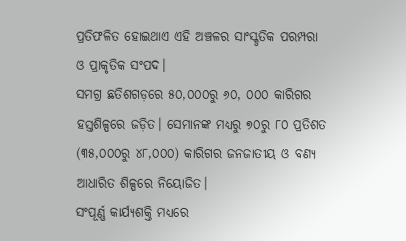ପ୍ରତିଫଳିତ ହୋଇଥାଏ ଏହି ଅଞ୍ଚଳର ସାଂସ୍କୃତିକ ପରମ୍ପରା ଓ ପ୍ରାକୃତିକ ସଂପଦ।
ସମଗ୍ର ଛତିଶଗଡ଼ରେ ୫୦,୦୦୦ରୁ ୬୦, ୦୦୦ କାରିଗର ହସ୍ତଶିଳ୍ପରେ ଜଡ଼ିତ। ସେମାନଙ୍କ ମଧ୍ୟରୁ ୭୦ରୁ ୮୦ ପ୍ରତିଶତ (୩୫,୦୦୦ରୁ ୪୮,୦୦୦) କାରିଗର ଜନଜାତୀୟ ଓ ବଣ୍ୟ ଆଧାରିତ ଶିଳ୍ପରେ ନିୟୋଜିତ।
ସଂପୂର୍ଣ୍ଣ କାର୍ଯ୍ୟଶକ୍ତି ମଧ୍ୟରେ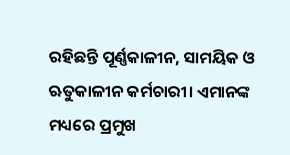ରହିଛନ୍ତି ପୂର୍ଣ୍ଣକାଳୀନ, ସାମୟିକ ଓ ଋତୁକାଳୀନ କର୍ମଚାରୀ। ଏମାନଙ୍କ ମଧ୍ୟରେ ପ୍ରମୁଖ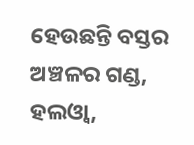ହେଉଛନ୍ତି ବସ୍ତର ଅଞ୍ଚଳର ଗଣ୍ଡ, ହଲଓ୍ୱା,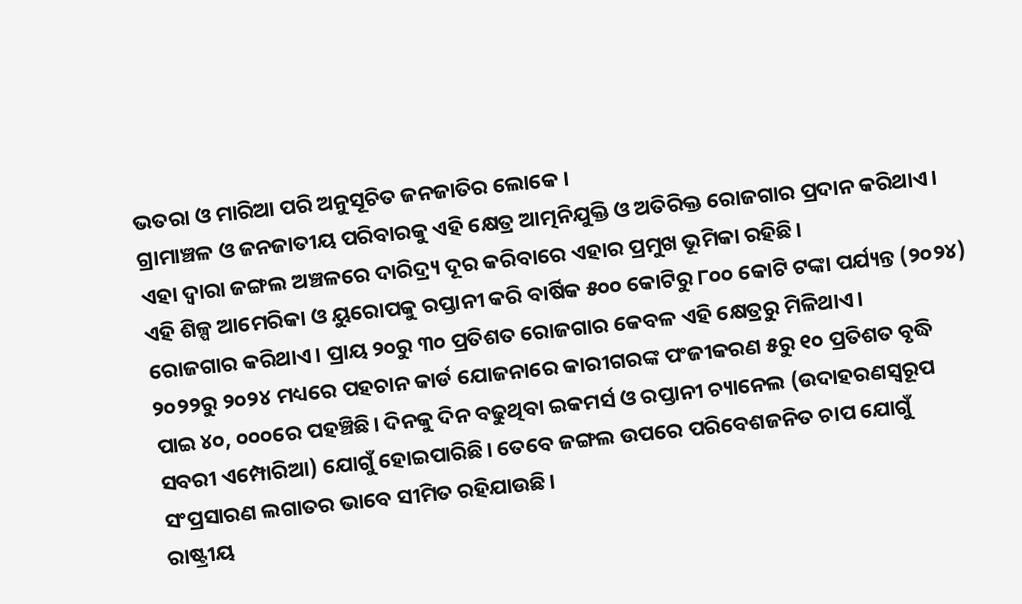ଭତରା ଓ ମାରିଆ ପରି ଅନୁସୂଚିତ ଜନଜାତିର ଲୋକେ ।
ଗ୍ରାମାଞ୍ଚଳ ଓ ଜନଜାତୀୟ ପରିବାରକୁ ଏହି କ୍ଷେତ୍ର ଆତ୍ମନିଯୁକ୍ତି ଓ ଅତିରିକ୍ତ ରୋଜଗାର ପ୍ରଦାନ କରିଥାଏ। ଏହା ଦ୍ୱାରା ଜଙ୍ଗଲ ଅଞ୍ଚଳରେ ଦାରିଦ୍ର୍ୟ ଦୂର କରିବାରେ ଏହାର ପ୍ରମୁଖ ଭୂମିକା ରହିଛି।
ଏହି ଶିଳ୍ପ ଆମେରିକା ଓ ୟୁରୋପକୁ ରପ୍ତାନୀ କରି ବାର୍ଷିକ ୫୦୦ କୋଟିରୁ ୮୦୦ କୋଟି ଟଙ୍କା ପର୍ଯ୍ୟନ୍ତ (୨୦୨୪) ରୋଜଗାର କରିଥାଏ। ପ୍ରାୟ ୨୦ରୁ ୩୦ ପ୍ରତିଶତ ରୋଜଗାର କେବଳ ଏହି କ୍ଷେତ୍ରରୁ ମିଳିଥାଏ।
୨୦୨୨ରୁ ୨୦୨୪ ମଧ୍ୟରେ ପହଚାନ କାର୍ଡ ଯୋଜନାରେ କାରୀଗରଙ୍କ ପଂଜୀକରଣ ୫ରୁ ୧୦ ପ୍ରତିଶତ ବୃଦ୍ଧି ପାଇ ୪୦, ୦୦୦ରେ ପହଞ୍ଚିଛି। ଦିନକୁ ଦିନ ବଢୁଥିବା ଇକମର୍ସ ଓ ରପ୍ତାନୀ ଚ୍ୟାନେଲ (ଉଦାହରଣସ୍ୱରୂପ ସବରୀ ଏମ୍ପୋରିଆ) ଯୋଗୁଁ ହୋଇପାରିଛି। ତେବେ ଜଙ୍ଗଲ ଉପରେ ପରିବେଶଜନିତ ଚାପ ଯୋଗୁଁ ସଂପ୍ରସାରଣ ଲଗାତର ଭାବେ ସୀମିତ ରହିଯାଉଛି।
ରାଷ୍ଟ୍ରୀୟ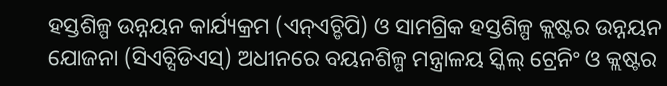ହସ୍ତଶିଳ୍ପ ଉନ୍ନୟନ କାର୍ଯ୍ୟକ୍ରମ (ଏନ୍ଏଚ୍ଡିପି) ଓ ସାମଗ୍ରିକ ହସ୍ତଶିଳ୍ପ କ୍ଲଷ୍ଟର ଉନ୍ନୟନ ଯୋଜନା (ସିଏଚ୍ସିଡିଏସ୍) ଅଧୀନରେ ବୟନଶିଳ୍ପ ମନ୍ତ୍ରାଳୟ ସ୍କିଲ୍ ଟ୍ରେନିଂ ଓ କ୍ଲଷ୍ଟର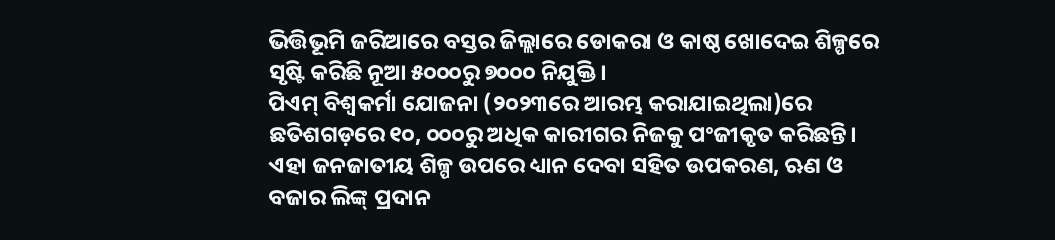ଭିତ୍ତିଭୂମି ଜରିଆରେ ବସ୍ତର ଜିଲ୍ଲାରେ ଡୋକରା ଓ କାଷ୍ଠ ଖୋଦେଇ ଶିଳ୍ପରେ ସୃଷ୍ଟି କରିଛି ନୂଆ ୫୦୦୦ରୁ ୭୦୦୦ ନିଯୁକ୍ତି।
ପିଏମ୍ ବିଶ୍ୱକର୍ମା ଯୋଜନା (୨୦୨୩ରେ ଆରମ୍ଭ କରାଯାଇଥିଲା)ରେ ଛତିଶଗଡ଼ରେ ୧୦, ୦୦୦ରୁ ଅଧିକ କାରୀଗର ନିଜକୁ ପଂଜୀକୃତ କରିଛନ୍ତି। ଏହା ଜନଜାତୀୟ ଶିଳ୍ପ ଉପରେ ଧ୍ୟାନ ଦେବା ସହିତ ଉପକରଣ, ଋଣ ଓ ବଜାର ଲିଙ୍କ୍ ପ୍ରଦାନ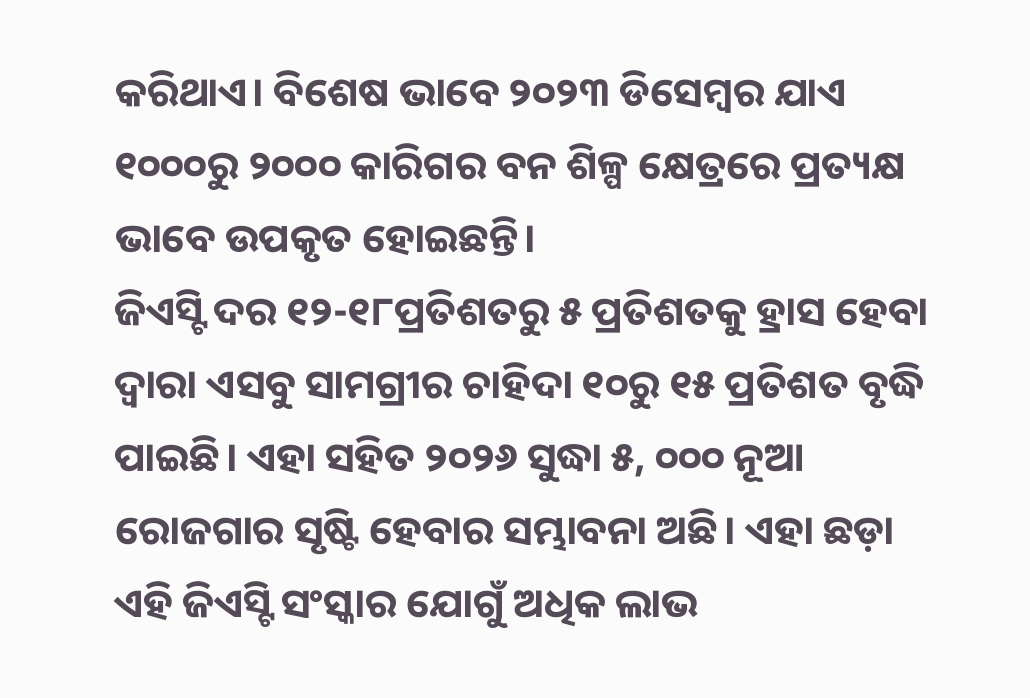କରିଥାଏ। ବିଶେଷ ଭାବେ ୨୦୨୩ ଡିସେମ୍ବର ଯାଏ ୧୦୦୦ରୁ ୨୦୦୦ କାରିଗର ବନ ଶିଳ୍ପ କ୍ଷେତ୍ରରେ ପ୍ରତ୍ୟକ୍ଷ ଭାବେ ଉପକୃତ ହୋଇଛନ୍ତି।
ଜିଏସ୍ଟି ଦର ୧୨-୧୮ପ୍ରତିଶତରୁ ୫ ପ୍ରତିଶତକୁ ହ୍ରାସ ହେବା ଦ୍ୱାରା ଏସବୁ ସାମଗ୍ରୀର ଚାହିଦା ୧୦ରୁ ୧୫ ପ୍ରତିଶତ ବୃଦ୍ଧି ପାଇଛି। ଏହା ସହିତ ୨୦୨୬ ସୁଦ୍ଧା ୫, ୦୦୦ ନୂଆ ରୋଜଗାର ସୃଷ୍ଟି ହେବାର ସମ୍ଭାବନା ଅଛି। ଏହା ଛଡ଼ା ଏହି ଜିଏସ୍ଟି ସଂସ୍କାର ଯୋଗୁଁ ଅଧିକ ଲାଭ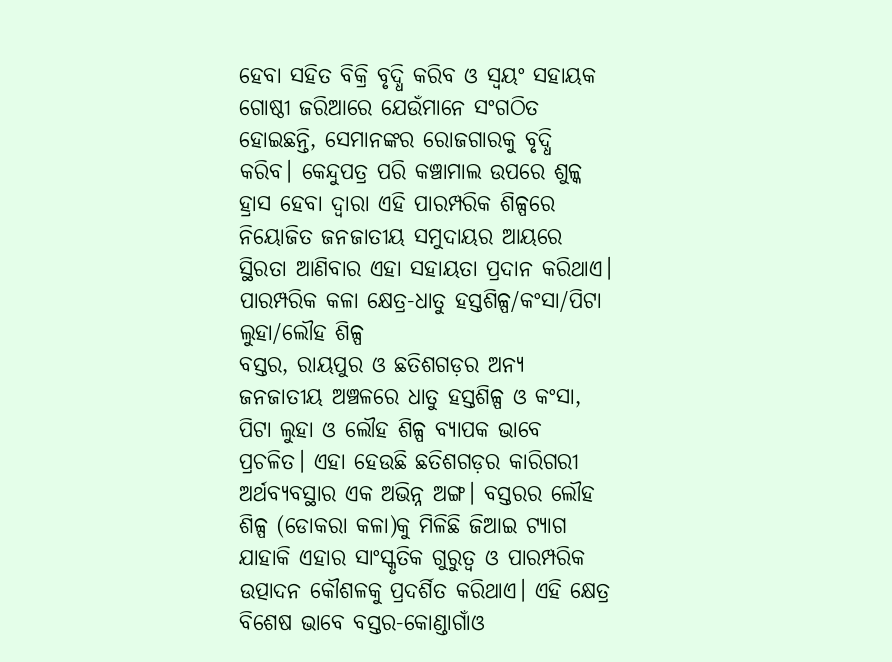ହେବା ସହିତ ବିକ୍ରି ବୃଦ୍ଧି କରିବ ଓ ସ୍ୱୟଂ ସହାୟକ ଗୋଷ୍ଠୀ ଜରିଆରେ ଯେଉଁମାନେ ସଂଗଠିତ ହୋଇଛନ୍ତି, ସେମାନଙ୍କର ରୋଜଗାରକୁ ବୃଦ୍ଧି କରିବ। କେନ୍ଦୁପତ୍ର ପରି କଞ୍ଚାମାଲ ଉପରେ ଶୁଳ୍କ ହ୍ରାସ ହେବା ଦ୍ୱାରା ଏହି ପାରମ୍ପରିକ ଶିଳ୍ପରେ ନିୟୋଜିତ ଜନଜାତୀୟ ସମୁଦାୟର ଆୟରେ ସ୍ଥିରତା ଆଣିବାର ଏହା ସହାୟତା ପ୍ରଦାନ କରିଥାଏ।
ପାରମ୍ପରିକ କଳା କ୍ଷେତ୍ର-ଧାତୁ ହସ୍ତଶିଳ୍ପ/କଂସା/ପିଟା ଲୁହା/ଲୌହ ଶିଳ୍ପ
ବସ୍ତର, ରାୟପୁର ଓ ଛତିଶଗଡ଼ର ଅନ୍ୟ ଜନଜାତୀୟ ଅଞ୍ଚଳରେ ଧାତୁ ହସ୍ତଶିଳ୍ପ ଓ କଂସା, ପିଟା ଲୁହା ଓ ଲୌହ ଶିଳ୍ପ ବ୍ୟାପକ ଭାବେ ପ୍ରଚଳିତ। ଏହା ହେଉଛି ଛତିଶଗଡ଼ର କାରିଗରୀ ଅର୍ଥବ୍ୟବସ୍ଥାର ଏକ ଅଭିନ୍ନ ଅଙ୍ଗ। ବସ୍ତରର ଲୌହ ଶିଳ୍ପ (ଡୋକରା କଳା)କୁ ମିଳିଛି ଜିଆଇ ଟ୍ୟାଗ ଯାହାକି ଏହାର ସାଂସ୍କୃତିକ ଗୁରୁତ୍ୱ ଓ ପାରମ୍ପରିକ ଉତ୍ପାଦନ କୌଶଳକୁ ପ୍ରଦର୍ଶିତ କରିଥାଏ। ଏହି କ୍ଷେତ୍ର ବିଶେଷ ଭାବେ ବସ୍ତର-କୋଣ୍ଡାଗାଁଓ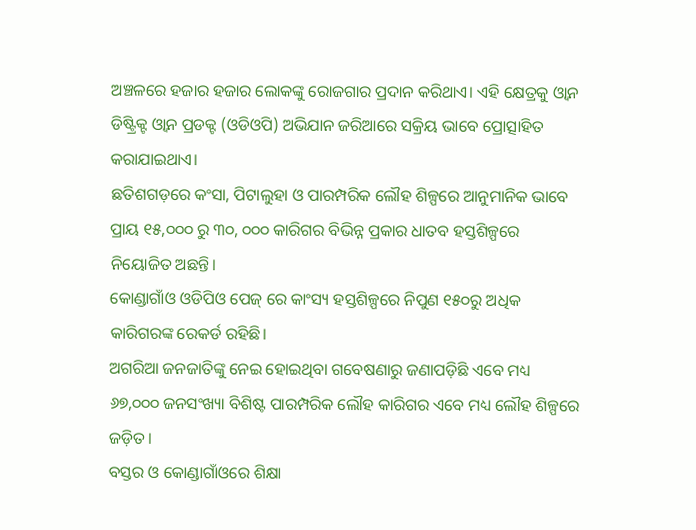ଅଞ୍ଚଳରେ ହଜାର ହଜାର ଲୋକଙ୍କୁ ରୋଜଗାର ପ୍ରଦାନ କରିଥାଏ। ଏହି କ୍ଷେତ୍ରକୁ ଓ୍ୱାନ ଡିଷ୍ଟ୍ରିକ୍ଟ ଓ୍ୱାନ ପ୍ରଡକ୍ଟ (ଓଡିଓପି) ଅଭିଯାନ ଜରିଆରେ ସକ୍ରିୟ ଭାବେ ପ୍ରୋତ୍ସାହିତ କରାଯାଇଥାଏ।
ଛତିଶଗଡ଼ରେ କଂସା, ପିଟାଲୁହା ଓ ପାରମ୍ପରିକ ଲୌହ ଶିଳ୍ପରେ ଆନୁମାନିକ ଭାବେ ପ୍ରାୟ ୧୫,୦୦୦ ରୁ ୩୦, ୦୦୦ କାରିଗର ବିଭିନ୍ନ ପ୍ରକାର ଧାତବ ହସ୍ତଶିଳ୍ପରେ ନିୟୋଜିତ ଅଛନ୍ତି।
କୋଣ୍ଡାଗାଁଓ ଓଡିପିଓ ପେଜ୍ ରେ କାଂସ୍ୟ ହସ୍ତଶିଳ୍ପରେ ନିପୁଣ ୧୫୦ରୁ ଅଧିକ କାରିଗରଙ୍କ ରେକର୍ଡ ରହିଛି।
ଅଗରିଆ ଜନଜାତିଙ୍କୁ ନେଇ ହୋଇଥିବା ଗବେଷଣାରୁ ଜଣାପଡ଼ିଛି ଏବେ ମଧ୍ୟ ୬୭,୦୦୦ ଜନସଂଖ୍ୟା ବିଶିଷ୍ଟ ପାରମ୍ପରିକ ଲୌହ କାରିଗର ଏବେ ମଧ୍ୟ ଲୌହ ଶିଳ୍ପରେ ଜଡ଼ିତ।
ବସ୍ତର ଓ କୋଣ୍ଡାଗାଁଓରେ ଶିକ୍ଷା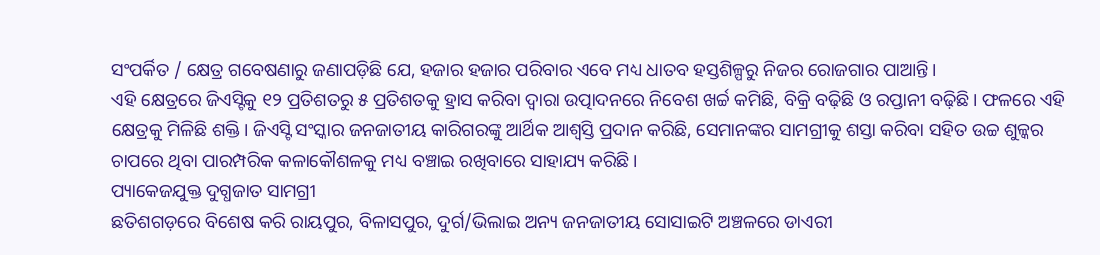ସଂପର୍କିତ / କ୍ଷେତ୍ର ଗବେଷଣାରୁ ଜଣାପଡ଼ିଛି ଯେ, ହଜାର ହଜାର ପରିବାର ଏବେ ମଧ୍ୟ ଧାତବ ହସ୍ତଶିଳ୍ପରୁ ନିଜର ରୋଜଗାର ପାଆନ୍ତି।
ଏହି କ୍ଷେତ୍ରରେ ଜିଏସ୍ଟିକୁ ୧୨ ପ୍ରତିଶତରୁ ୫ ପ୍ରତିଶତକୁ ହ୍ରାସ କରିବା ଦ୍ୱାରା ଉତ୍ପାଦନରେ ନିବେଶ ଖର୍ଚ୍ଚ କମିଛି, ବିକ୍ରି ବଢ଼ିଛି ଓ ରପ୍ତାନୀ ବଢ଼ିଛି। ଫଳରେ ଏହି କ୍ଷେତ୍ରକୁ ମିଳିଛି ଶକ୍ତି। ଜିଏସ୍ଟି ସଂସ୍କାର ଜନଜାତୀୟ କାରିଗରଙ୍କୁ ଆର୍ଥିକ ଆଶ୍ୱସ୍ତି ପ୍ରଦାନ କରିଛି, ସେମାନଙ୍କର ସାମଗ୍ରୀକୁ ଶସ୍ତା କରିବା ସହିତ ଉଚ୍ଚ ଶୁଳ୍କର ଚାପରେ ଥିବା ପାରମ୍ପରିକ କଳାକୌଶଳକୁ ମଧ୍ୟ ବଞ୍ଚାଇ ରଖିବାରେ ସାହାଯ୍ୟ କରିଛି।
ପ୍ୟାକେଜଯୁକ୍ତ ଦୁଗ୍ଧଜାତ ସାମଗ୍ରୀ
ଛତିଶଗଡ଼ରେ ବିଶେଷ କରି ରାୟପୁର, ବିଳାସପୁର, ଦୁର୍ଗ/ଭିଲାଇ ଅନ୍ୟ ଜନଜାତୀୟ ସୋସାଇଟି ଅଞ୍ଚଳରେ ଡାଏରୀ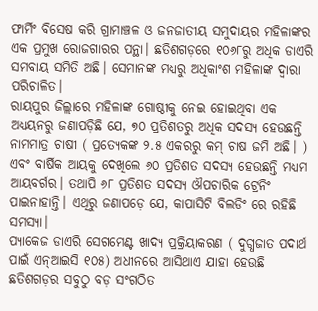ଫାର୍ମିଂ ବିସେଷ କରି ଗ୍ରାମାଞ୍ଚଳ ଓ ଜନଜାତୀୟ ସମୁଦାୟର ମହିଳାଙ୍କର ଏକ ପ୍ରମୁଖ ରୋଜଗାରର ପନ୍ଥା। ଛତିଶଗଡ଼ରେ ୧୦୬୮ରୁ ଅଧିକ ଡାଏରି ସମବାୟ ସମିତି ଅଛି। ସେମାନଙ୍କ ମଧ୍ୟରୁ ଅଧିକାଂଶ ମହିଳାଙ୍କ ଦ୍ୱାରା ପରିଚାଳିତ।
ରାୟପୁର ଜିଲ୍ଲାରେ ମହିଳାଙ୍କ ଗୋଷ୍ଠୀକୁ ନେଇ ହୋଇଥିବା ଏକ ଅଧ୍ୟୟନରୁ ଜଣାପଡ଼ିଛି ଯେ, ୭୦ ପ୍ରତିଶତରୁ ଅଧିକ ସଦସ୍ୟ ହେଉଛନ୍ତି ନାମମାତ୍ର ଚାଷୀ ( ପ୍ରତ୍ୟେକଙ୍କ ୨.୫ ଏକରରୁ କମ୍ ଚାଷ ଜମି ଅଛି। ) ଏବଂ ବାର୍ଷିକ ଆୟକୁ ଦେଖିଲେ ୬୦ ପ୍ରତିଶତ ସଦସ୍ୟ ହେଉଛନ୍ତି ମଧ୍ୟମ ଆୟବର୍ଗର। ତଥାପି ୬୮ ପ୍ରତିଶତ ସଦସ୍ୟ ଔପଚାରିକ ଟ୍ରେନିଂ ପାଇନାହାନ୍ତି। ଏଥିରୁ ଜଣାପଡ଼େ ଯେ, କାପାସିଟି ବିଲଡିଂ ରେ ରହିଛି ସମସ୍ୟା।
ପ୍ୟାକେଜ ଡାଏରି ସେଗମେଣ୍ଟ ଖାଦ୍ୟ ପ୍ରକ୍ରିୟାକରଣ ( ଦୁଗ୍ଧଜାତ ପଦାର୍ଥ ପାଇଁ ଏନ୍ଆଇସି ୧୦୫) ଅଧୀନରେ ଆସିଥାଏ ଯାହା ହେଉଛି ଛତିଶଗଡ଼ର ସବୁଠୁ ବଡ଼ ସଂଗଠିତ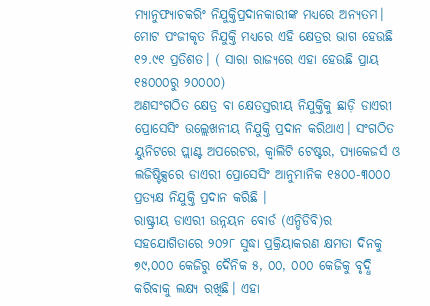ମ୍ୟାନୁଫ୍ୟାଚକରିଂ ନିଯୁକ୍ତିପ୍ରଦାନକାରୀଙ୍କ ମଧ୍ୟରେ ଅନ୍ୟତମ। ମୋଟ ପଂଜୀକୃତ ନିଯୁକ୍ତି ମଧ୍ୟରେ ଏହି କ୍ଷେତ୍ରର ଭାଗ ହେଉଛି ୧୨.୯୧ ପ୍ରତିଶତ। ( ସାରା ରାଜ୍ୟରେ ଏହା ହେଉଛି ପ୍ରାୟ ୧୫୦୦୦ରୁ ୨୦୦୦୦)
ଅଣସଂଗଠିତ କ୍ଷେତ୍ର ବା କ୍ଷେତସ୍ତରୀୟ ନିଯୁକ୍ତିକୁ ଛାଡ଼ି ଡାଏରୀ ପ୍ରୋସେସିଂ ଉଲ୍ଲେଖନୀୟ ନିଯୁକ୍ତି ପ୍ରଦାନ କରିଥାଏ। ସଂଗଠିତ ୟୁନିଟରେ ପ୍ଲାଣ୍ଟ ଅପରେଟର, କ୍ୱାଲିଟି ଟେଷ୍ଟର, ପ୍ୟାକେଜର୍ସ ଓ ଲଜିଷ୍ଟିକ୍ସରେ ଡାଏରୀ ପ୍ରୋସେସିଂ ଆନୁମାନିକ ୧୫୦୦-୩୦୦୦ ପ୍ରତ୍ୟକ୍ଷ ନିଯୁକ୍ତି ପ୍ରଦାନ କରିଛି ।
ରାଷ୍ଟ୍ରୀୟ ଡାଏରୀ ଉନ୍ନୟନ ବୋର୍ଡ (ଏନ୍ଡିଡିବି)ର ସହଯୋଗିତାରେ ୨୦୨୮ ସୁଦ୍ଧା ପ୍ରକ୍ରିୟାକରଣ କ୍ଷମତା ଦିନକୁ ୭୯,୦୦୦ କେଜିରୁ ଦୈନିକ ୫, ୦୦, ୦୦୦ କେଜିକୁ ବୃଦ୍ଧି କରିବାକୁ ଲକ୍ଷ୍ୟ ରଖିଛି। ଏହା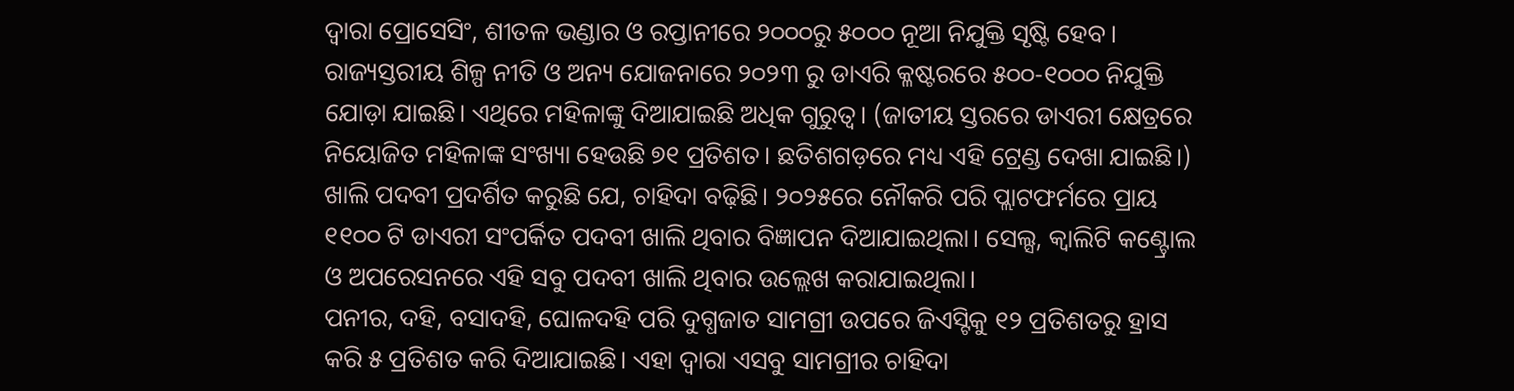ଦ୍ୱାରା ପ୍ରୋସେସିଂ, ଶୀତଳ ଭଣ୍ଡାର ଓ ରପ୍ତାନୀରେ ୨୦୦୦ରୁ ୫୦୦୦ ନୂଆ ନିଯୁକ୍ତି ସୃଷ୍ଟି ହେବ।
ରାଜ୍ୟସ୍ତରୀୟ ଶିଳ୍ପ ନୀତି ଓ ଅନ୍ୟ ଯୋଜନାରେ ୨୦୨୩ ରୁ ଡାଏରି କ୍ଳଷ୍ଟରରେ ୫୦୦-୧୦୦୦ ନିଯୁକ୍ତି ଯୋଡ଼ା ଯାଇଛି। ଏଥିରେ ମହିଳାଙ୍କୁ ଦିଆଯାଇଛି ଅଧିକ ଗୁରୁତ୍ୱ। (ଜାତୀୟ ସ୍ତରରେ ଡାଏରୀ କ୍ଷେତ୍ରରେ ନିୟୋଜିତ ମହିଳାଙ୍କ ସଂଖ୍ୟା ହେଉଛି ୭୧ ପ୍ରତିଶତ। ଛତିଶଗଡ଼ରେ ମଧ୍ୟ ଏହି ଟ୍ରେଣ୍ଡ ଦେଖା ଯାଇଛି।)
ଖାଲି ପଦବୀ ପ୍ରଦର୍ଶିତ କରୁଛି ଯେ, ଚାହିଦା ବଢ଼ିଛି। ୨୦୨୫ରେ ନୌକରି ପରି ପ୍ଲାଟଫର୍ମରେ ପ୍ରାୟ ୧୧୦୦ ଟି ଡାଏରୀ ସଂପର୍କିତ ପଦବୀ ଖାଲି ଥିବାର ବିଜ୍ଞାପନ ଦିଆଯାଇଥିଲା। ସେଲ୍ସ, କ୍ୱାଲିଟି କଣ୍ଟ୍ରୋଲ ଓ ଅପରେସନରେ ଏହି ସବୁ ପଦବୀ ଖାଲି ଥିବାର ଉଲ୍ଲେଖ କରାଯାଇଥିଲା।
ପନୀର, ଦହି, ବସାଦହି, ଘୋଳଦହି ପରି ଦୁଗ୍ଧଜାତ ସାମଗ୍ରୀ ଉପରେ ଜିଏସ୍ଟିକୁ ୧୨ ପ୍ରତିଶତରୁ ହ୍ରାସ କରି ୫ ପ୍ରତିଶତ କରି ଦିଆଯାଇଛି। ଏହା ଦ୍ୱାରା ଏସବୁ ସାମଗ୍ରୀର ଚାହିଦା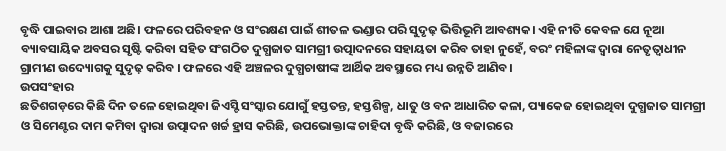ବୃଦ୍ଧି ପାଇବାର ଆଶା ଅଛି। ଫଳରେ ପରିବହନ ଓ ସଂରକ୍ଷଣ ପାଇଁ ଶୀତଳ ଭଣ୍ଡାର ପରି ସୁଦୃଢ଼ ଭିତ୍ତିଭୂମି ଆବଶ୍ୟକ। ଏହି ନୀତି କେବଳ ଯେ ନୂଆ ବ୍ୟାବସାୟିକ ଅବସର ସୃଷ୍ଟି କରିବା ସହିତ ସଂଗଠିତ ଦୁଗ୍ଧଜାତ ସାମଗ୍ରୀ ଉତ୍ପାଦନରେ ସହାୟତା କରିବ ତାହା ନୁହେଁ, ବରଂ ମହିଳାଙ୍କ ଦ୍ୱାରା ନେତୃତ୍ୱାଧୀନ ଗ୍ରାମୀଣ ଉଦ୍ୟୋଗକୁ ସୁଦୃଢ଼ କରିବ । ଫଳରେ ଏହି ଅଞ୍ଚଳର ଦୁଗ୍ଧଚାଷୀଙ୍କ ଆର୍ଥିକ ଅବସ୍ଥାରେ ମଧ୍ୟ ଉନ୍ନତି ଆଣିବ।
ଉପସଂହାର
ଛତିଶଗଡ଼ରେ କିଛି ଦିନ ତଳେ ହୋଇଥିବା ଜିଏସ୍ଟି ସଂସ୍କାର ଯୋଗୁଁ ହସ୍ତତନ୍ତ, ହସ୍ତଶିଳ୍ପ, ଧାତୁ ଓ ବନ ଆଧାରିତ କଳା, ପ୍ୟାକେଜ ହୋଇଥିବା ଦୁଗ୍ଧଜାତ ସାମଗ୍ରୀ ଓ ସିମେଣ୍ଟର ଦାମ କମିବା ଦ୍ୱାରା ଉତ୍ପାଦନ ଖର୍ଚ୍ଚ ହ୍ରାସ କରିଛି, ଉପଭୋକ୍ତାଙ୍କ ଚାହିଦା ବୃଦ୍ଧି କରିଛି, ଓ ବଜାରରେ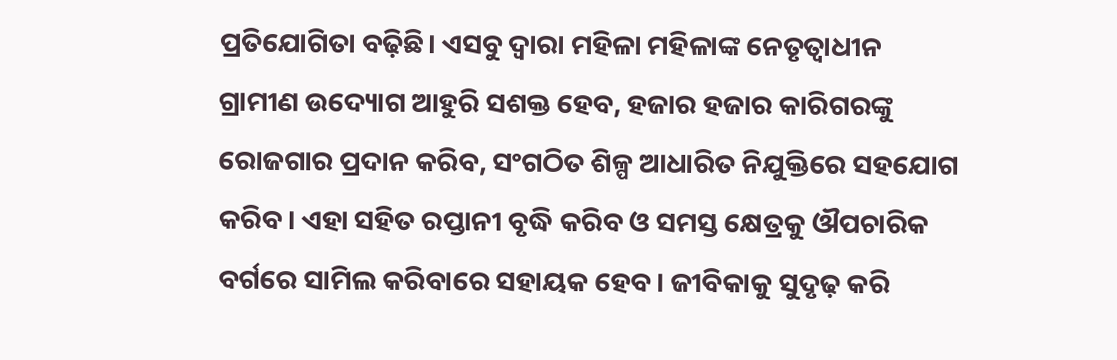ପ୍ରତିଯୋଗିତା ବଢ଼ିଛି। ଏସବୁ ଦ୍ୱାରା ମହିଳା ମହିଳାଙ୍କ ନେତୃତ୍ୱାଧୀନ ଗ୍ରାମୀଣ ଉଦ୍ୟୋଗ ଆହୁରି ସଶକ୍ତ ହେବ, ହଜାର ହଜାର କାରିଗରଙ୍କୁ ରୋଜଗାର ପ୍ରଦାନ କରିବ, ସଂଗଠିତ ଶିଳ୍ପ ଆଧାରିତ ନିଯୁକ୍ତିରେ ସହଯୋଗ କରିବ। ଏହା ସହିତ ରପ୍ତାନୀ ବୃଦ୍ଧି କରିବ ଓ ସମସ୍ତ କ୍ଷେତ୍ରକୁ ଔପଚାରିକ ବର୍ଗରେ ସାମିଲ କରିବାରେ ସହାୟକ ହେବ। ଜୀବିକାକୁ ସୁଦୃଢ଼ କରି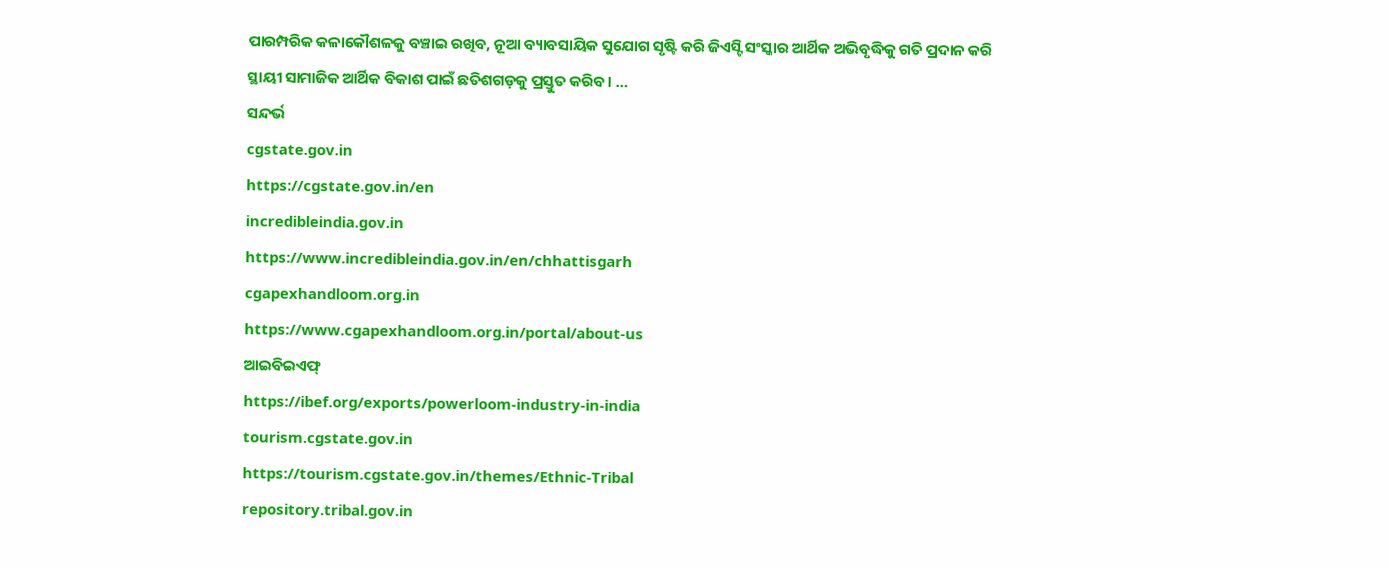ପାରମ୍ପରିକ କଳାକୌଶଳକୁ ବଞ୍ଚାଇ ରଖିବ, ନୂଆ ବ୍ୟାବସାୟିକ ସୁଯୋଗ ସୃଷ୍ଟି କରି ଜିଏସ୍ଟି ସଂସ୍କାର ଆର୍ଥିକ ଅଭିବୃଦ୍ଧିକୁ ଗତି ପ୍ରଦାନ କରି ସ୍ଥାୟୀ ସାମାଜିକ ଆର୍ଥିକ ବିକାଶ ପାଇଁ ଛତିଶଗଡ଼କୁ ପ୍ରସ୍ତୁତ କରିବ। …
ସନ୍ଦର୍ଭ
cgstate.gov.in
https://cgstate.gov.in/en
incredibleindia.gov.in
https://www.incredibleindia.gov.in/en/chhattisgarh
cgapexhandloom.org.in
https://www.cgapexhandloom.org.in/portal/about-us
ଆଇବିଇଏଫ୍
https://ibef.org/exports/powerloom-industry-in-india
tourism.cgstate.gov.in
https://tourism.cgstate.gov.in/themes/Ethnic-Tribal
repository.tribal.gov.in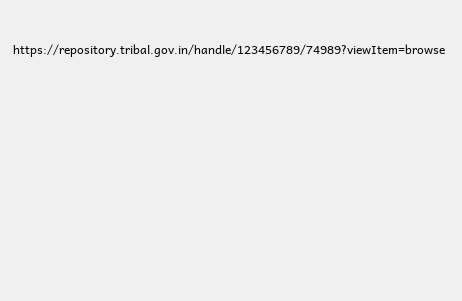https://repository.tribal.gov.in/handle/123456789/74989?viewItem=browse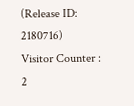(Release ID: 2180716)
Visitor Counter : 2